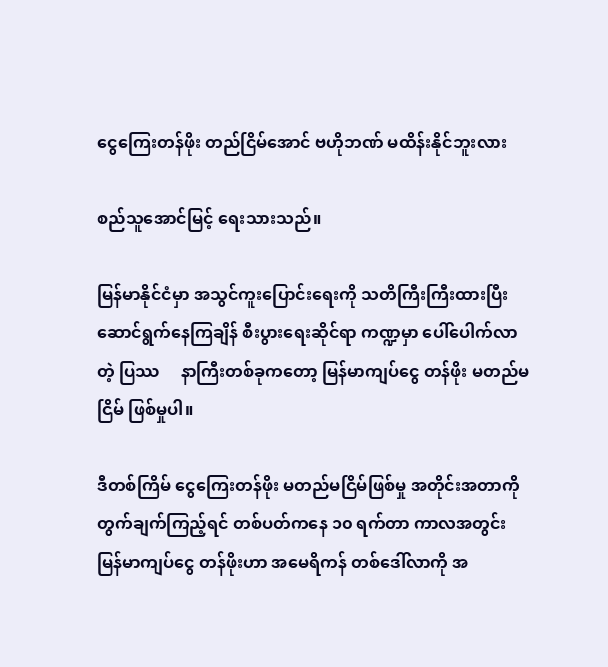ငွေကြေးတန်ဖိုး တည်ငြိမ်အောင် ဗဟိုဘဏ် မထိန်းနိုင်ဘူးလား

စည်သူအောင်မြင့် ရေးသားသည်။

မြန်မာနိုင်ငံမှာ အသွင်ကူးပြောင်းရေးကို သတိကြီးကြီးထားပြီး ဆောင်ရွက်နေကြချိန် စီးပွားရေးဆိုင်ရာ ကဏ္ဍမှာ ပေါ်ပေါက်လာတဲ့ ပြဿ     နာကြီးတစ်ခုကတော့ မြန်မာကျပ်ငွေ တန်ဖိုး မတည်မငြိမ် ဖြစ်မှုပါ။

ဒီတစ်ကြိမ် ငွေကြေးတန်ဖိုး မတည်မငြိမ်ဖြစ်မှု အတိုင်းအတာကို တွက်ချက်ကြည့်ရင် တစ်ပတ်ကနေ ၁၀ ရက်တာ ကာလအတွင်း မြန်မာကျပ်ငွေ တန်ဖိုးဟာ အမေရိကန် တစ်ဒေါ်လာကို အ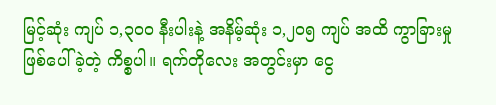မြင့်ဆုံး ကျပ် ၁,၃၀၀ နီးပါးနဲ့ အနိမ့်ဆုံး ၁,၂၀၅ ကျပ် အထိ ကွာခြားမှု ဖြစ်ပေါ်ခဲ့တဲ့ ကိစ္စပါ။ ရက်တိုလေး အတွင်းမှာ ငွေ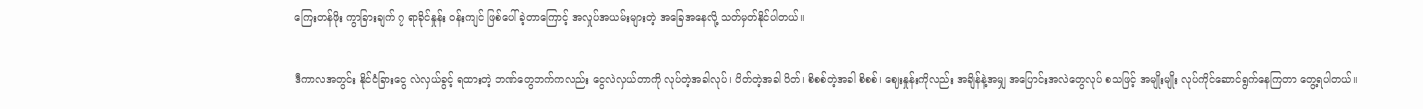ကြေးတန်ဖိုး ကွာခြားချက် ၇ ရာခိုင်နှုန်း ဝန်းကျင် ဖြစ်ပေါ်ခဲ့တာကြောင့် အလှုပ်အယမ်းများတဲ့ အခြေအနေလို့ သတ်မှတ်နိုင်ပါတယ်။

ဒီကာလအတွင်း နိုင်ငံခြားငွေ လဲလှယ်ခွင့် ရထားတဲ့ ဘဏ်တွေဘက်ကလည်း ငွေလဲလှယ်တာကို လုပ်တဲ့အခါလုပ်၊ ပိတ်တဲ့အခါ ပိတ်၊ စိစစ်တဲ့အခါ စိစစ်၊ ဈေးနှုန်းကိုလည်း အချိန်နဲ့အမျှ အပြောင်းအလဲတွေလုပ် စသဖြင့် အမျိုးမျိုး လုပ်ကိုင်ဆောင်ရွက်နေကြတာ တွေ့ရပါတယ်။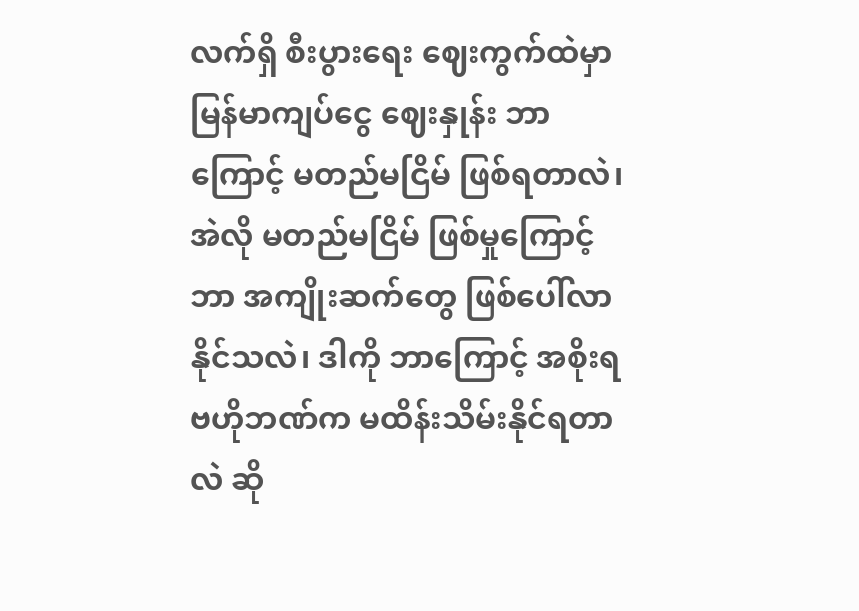လက်ရှိ စီးပွားရေး ဈေးကွက်ထဲမှာ မြန်မာကျပ်ငွေ ဈေးနှုန်း ဘာကြောင့် မတည်မငြိမ် ဖြစ်ရတာလဲ၊ အဲလို မတည်မငြိမ် ဖြစ်မှုကြောင့် ဘာ အကျိုးဆက်တွေ ဖြစ်ပေါ်လာနိုင်သလဲ၊ ဒါကို ဘာကြောင့် အစိုးရ ဗဟိုဘဏ်က မထိန်းသိမ်းနိုင်ရတာလဲ ဆို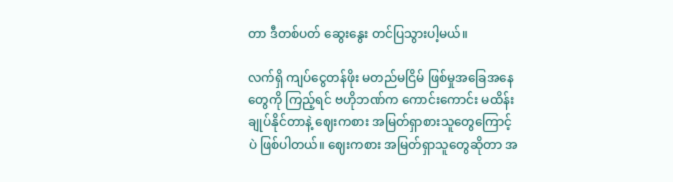တာ ဒီတစ်ပတ် ဆွေးနွေး တင်ပြသွားပါ့မယ်။

လက်ရှိ ကျပ်ငွေတန်ဖိုး မတည်မငြိမ် ဖြစ်မှုအခြေအနေတွေကို ကြည့်ရင် ဗဟိုဘဏ်က ကောင်းကောင်း မထိန်းချုပ်နိုင်တာနဲ့ ဈေးကစား အမြတ်ရှာစားသူတွေကြောင့်ပဲ ဖြစ်ပါတယ်။ ဈေးကစား အမြတ်ရှာသူတွေဆိုတာ အ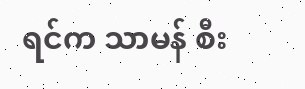ရင်က သာမန် စီး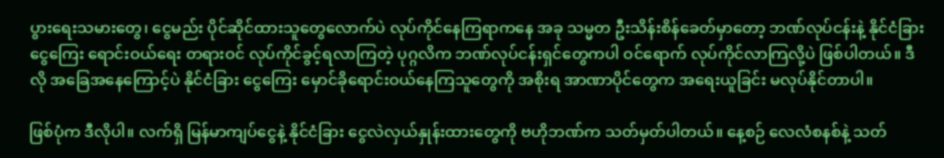ပွားရေးသမားတွေ၊ ငွေမည်း ပိုင်ဆိုင်ထားသူတွေလောက်ပဲ လုပ်ကိုင်နေကြရာကနေ အခု သမ္မတ ဦးသိန်းစိန်ခေတ်မှာတော့ ဘဏ်လုပ်ငန်းနဲ့ နိုင်ငံခြားငွေကြေး ရောင်းဝယ်ရေး တရားဝင် လုပ်ကိုင်ခွင့်ရလာကြတဲ့ ပုဂ္ဂလိက ဘဏ်လုပ်ငန်းရှင်တွေကပါ ဝင်ရောက် လုပ်ကိုင်လာကြလို့ပဲ ဖြစ်ပါတယ်။ ဒီလို အခြေအနေကြောင့်ပဲ နိုင်ငံခြား ငွေကြေး မှောင်ခိုရောင်းဝယ်နေကြသူတွေကို အစိုးရ အာဏာပိုင်တွေက အရေးယူခြင်း မလုပ်နိုင်တာပါ။

ဖြစ်ပုံက ဒီလိုပါ။ လက်ရှိ မြန်မာကျပ်ငွေနဲ့ နိုင်ငံခြား ငွေလဲလှယ်နှုန်းထားတွေကို ဗဟိုဘဏ်က သတ်မှတ်ပါတယ်။ နေ့စဉ် လေလံစနစ်နဲ့ သတ်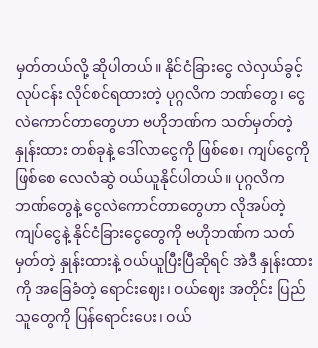မှတ်တယ်လို့ ဆိုပါတယ်။ နိုင်ငံခြားငွေ လဲလှယ်ခွင့်လုပ်ငန်း လိုင်စင်ရထားတဲ့ ပုဂ္ဂလိက ဘဏ်တွေ၊ ငွေလဲကောင်တာတွေဟာ ဗဟိုဘဏ်က သတ်မှတ်တဲ့နှုန်းထား တစ်ခုနဲ့ ဒေါ်လာငွေကို ဖြစ်စေ၊ ကျပ်ငွေကို ဖြစ်စေ လေလံဆွဲ ဝယ်ယူနိုင်ပါတယ်။ ပုဂ္ဂလိက ဘဏ်တွေနဲ့ ငွေလဲကောင်တာတွေဟာ လိုအပ်တဲ့ ကျပ်ငွေနဲ့ နိုင်ငံခြားငွေတွေကို ဗဟိုဘဏ်က သတ်မှတ်တဲ့ နှုန်းထားနဲ့ ဝယ်ယူပြီးပြီဆိုရင် အဲဒီ နှုန်းထားကို အခြေခံတဲ့ ရောင်းဈေး၊ ဝယ်ဈေး အတိုင်း ပြည်သူတွေကို ပြန်ရောင်းပေး၊ ဝယ်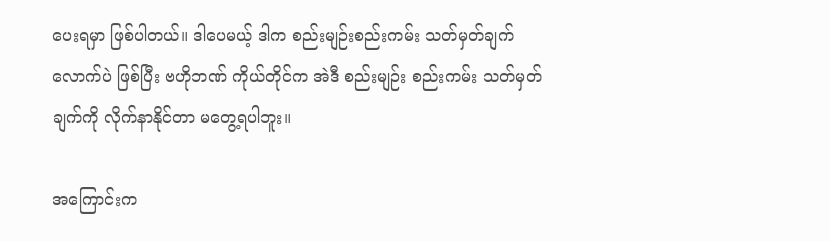ပေးရမှာ ဖြစ်ပါတယ်။ ဒါပေမယ့် ဒါက စည်းမျဉ်းစည်းကမ်း သတ်မှတ်ချက်လောက်ပဲ ဖြစ်ပြီး ဗဟိုဘဏ် ကိုယ်တိုင်က အဲဒီ စည်းမျဉ်း စည်းကမ်း သတ်မှတ်ချက်ကို လိုက်နာနိုင်တာ မတွေ့ရပါဘူး။

အကြောင်းက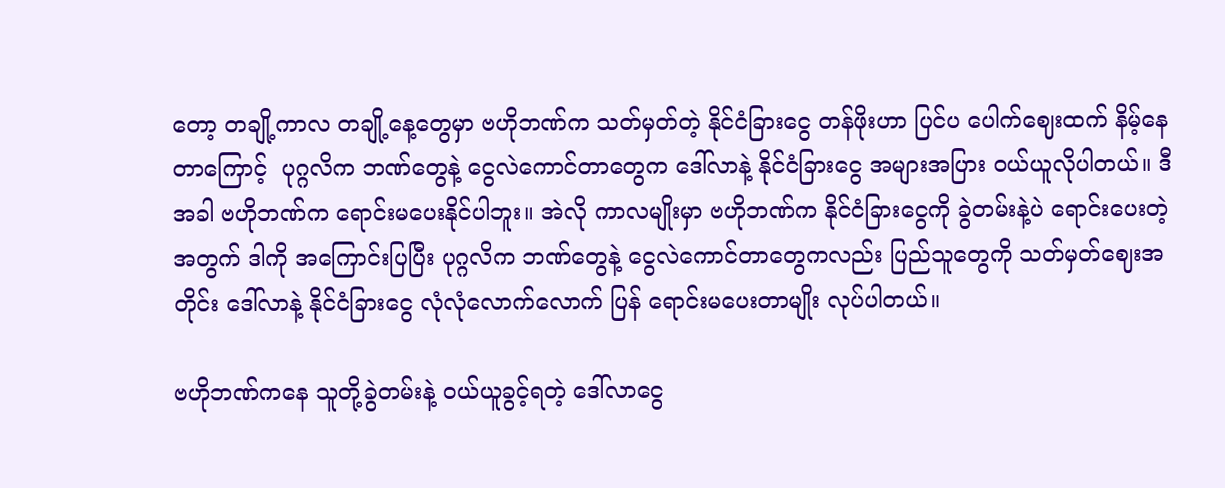တော့ တချို့ကာလ တချို့နေ့တွေမှာ ဗဟိုဘဏ်က သတ်မှတ်တဲ့ နိုင်ငံခြားငွေ တန်ဖိုးဟာ ပြင်ပ ပေါက်ဈေးထက် နိမ့်နေတာကြောင့်  ပုဂ္ဂလိက ဘဏ်တွေနဲ့ ငွေလဲကောင်တာတွေက ဒေါ်လာနဲ့ နိုင်ငံခြားငွေ အများအပြား ဝယ်ယူလိုပါတယ်။ ဒီအခါ ဗဟိုဘဏ်က ရောင်းမပေးနိုင်ပါဘူး။ အဲလို ကာလမျိုးမှာ ဗဟိုဘဏ်က နိုင်ငံခြားငွေကို ခွဲတမ်းနဲ့ပဲ ရောင်းပေးတဲ့အတွက် ဒါကို အကြောင်းပြပြီး ပုဂ္ဂလိက ဘဏ်တွေနဲ့ ငွေလဲကောင်တာတွေကလည်း ပြည်သူတွေကို သတ်မှတ်ဈေးအတိုင်း ဒေါ်လာနဲ့ နိုင်ငံခြားငွေ လုံလုံလောက်လောက် ပြန် ရောင်းမပေးတာမျိုး လုပ်ပါတယ်။

ဗဟိုဘဏ်ကနေ သူတို့ခွဲတမ်းနဲ့ ဝယ်ယူခွင့်ရတဲ့ ဒေါ်လာငွေ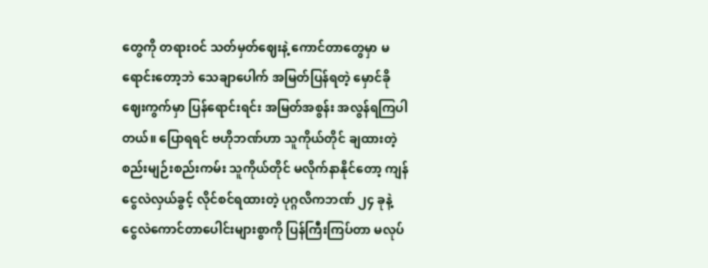တွေကို တရားဝင် သတ်မှတ်ဈေးနဲ့ ကောင်တာတွေမှာ မရောင်းတော့ဘဲ သေချာပေါက် အမြတ်ပြန်ရတဲ့ မှောင်ခိုဈေးကွက်မှာ ပြန်ရောင်းရင်း အမြတ်အစွန်း အလွန်ရကြပါတယ်။ ပြောရရင် ဗဟိုဘဏ်ဟာ သူကိုယ်တိုင် ချထားတဲ့ စည်းမျဉ်းစည်းကမ်း သူကိုယ်တိုင် မလိုက်နာနိုင်တော့ ကျန် ငွေလဲလှယ်ခွင့် လိုင်စင်ရထားတဲ့ ပုဂ္ဂလိကဘဏ် ၂၄ ခုနဲ့ ငွေလဲကောင်တာပေါင်းများစွာကို ပြန်ကြီးကြပ်တာ မလုပ်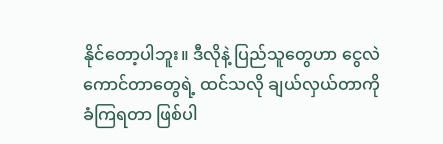နိုင်တော့ပါဘူး။ ဒီလိုနဲ့ ပြည်သူတွေဟာ ငွေလဲကောင်တာတွေရဲ့ ထင်သလို ချယ်လှယ်တာကို ခံကြရတာ ဖြစ်ပါ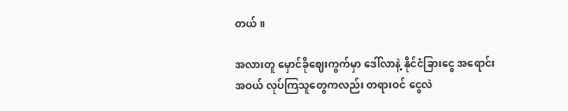တယ်။

အလားတူ မှောင်ခိုဈေးကွက်မှာ ဒေါ်လာနဲ့ နိုင်ငံခြားငွေ အရောင်းအဝယ် လုပ်ကြသူတွေကလည်း တရားဝင် ငွေလဲ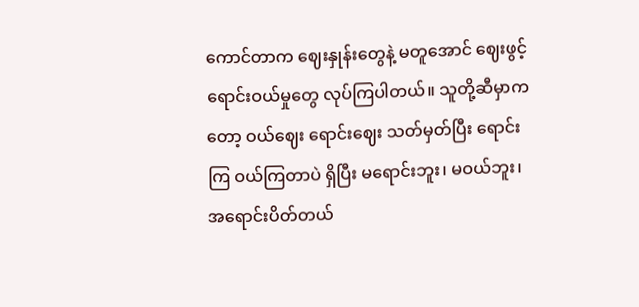ကောင်တာက ဈေးနှုန်းတွေနဲ့ မတူအောင် ဈေးဖွင့် ရောင်းဝယ်မှုတွေ လုပ်ကြပါတယ်။ သူတို့ဆီမှာကတော့ ဝယ်ဈေး ရောင်းဈေး သတ်မှတ်ပြီး ရောင်းကြ ဝယ်ကြတာပဲ ရှိပြီး မရောင်းဘူး၊ မဝယ်ဘူး၊ အရောင်းပိတ်တယ်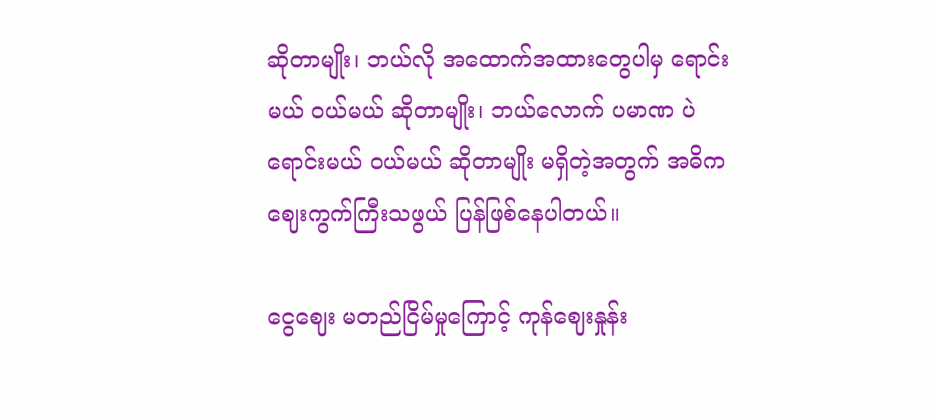ဆိုတာမျိုး၊ ဘယ်လို အထောက်အထားတွေပါမှ ရောင်းမယ် ဝယ်မယ် ဆိုတာမျိုး၊ ဘယ်လောက် ပမာဏ ပဲ ရောင်းမယ် ဝယ်မယ် ဆိုတာမျိုး မရှိတဲ့အတွက် အဓိက ဈေးကွက်ကြီးသဖွယ် ပြန်ဖြစ်နေပါတယ်။

ငွေဈေး မတည်ငြိမ်မှုကြောင့် ကုန်ဈေးနှုန်း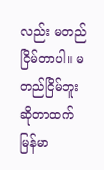လည်း မတည်ငြိမ်တာပါ။ မတည်ငြိမ်ဘူး ဆိုတာထက် မြန်မာ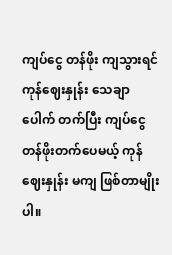ကျပ်ငွေ တန်ဖိုး ကျသွားရင် ကုန်ဈေးနှုန်း သေချာပေါက် တက်ပြီး ကျပ်ငွေ တန်ဖိုးတက်ပေမယ့် ကုန်ဈေးနှုန်း မကျ ဖြစ်တာမျိုးပါ။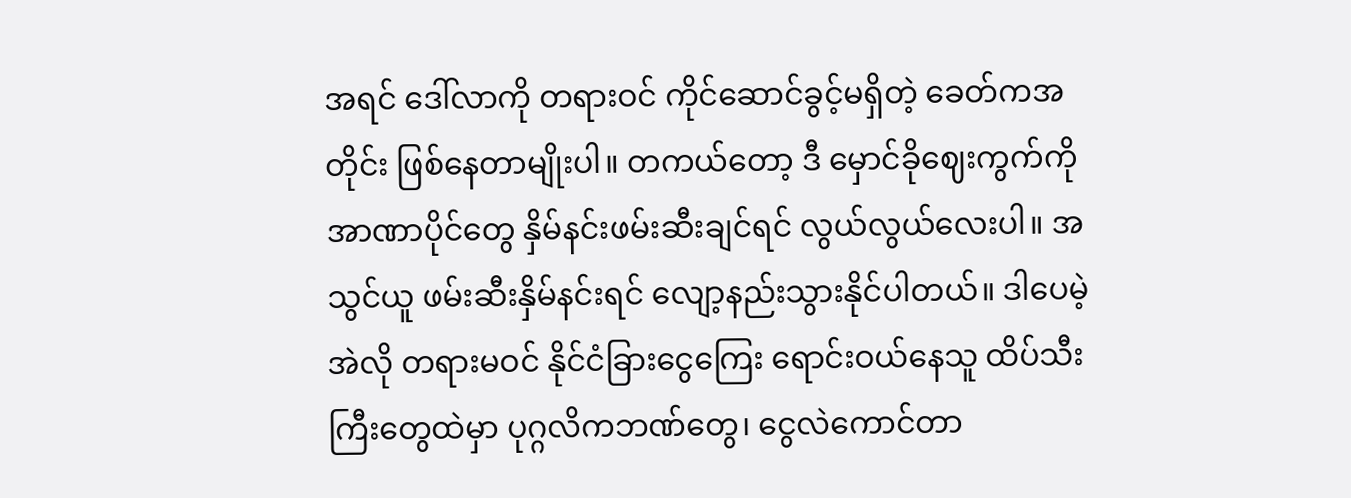အရင် ဒေါ်လာကို တရားဝင် ကိုင်ဆောင်ခွင့်မရှိတဲ့ ခေတ်ကအတိုင်း ဖြစ်နေတာမျိုးပါ။ တကယ်တော့ ဒီ မှောင်ခိုဈေးကွက်ကို အာဏာပိုင်တွေ နှိမ်နင်းဖမ်းဆီးချင်ရင် လွယ်လွယ်လေးပါ။ အသွင်ယူ ဖမ်းဆီးနှိမ်နင်းရင် လျော့နည်းသွားနိုင်ပါတယ်။ ဒါပေမဲ့ အဲလို တရားမဝင် နိုင်ငံခြားငွေကြေး ရောင်းဝယ်နေသူ ထိပ်သီးကြီးတွေထဲမှာ ပုဂ္ဂလိကဘဏ်တွေ၊ ငွေလဲကောင်တာ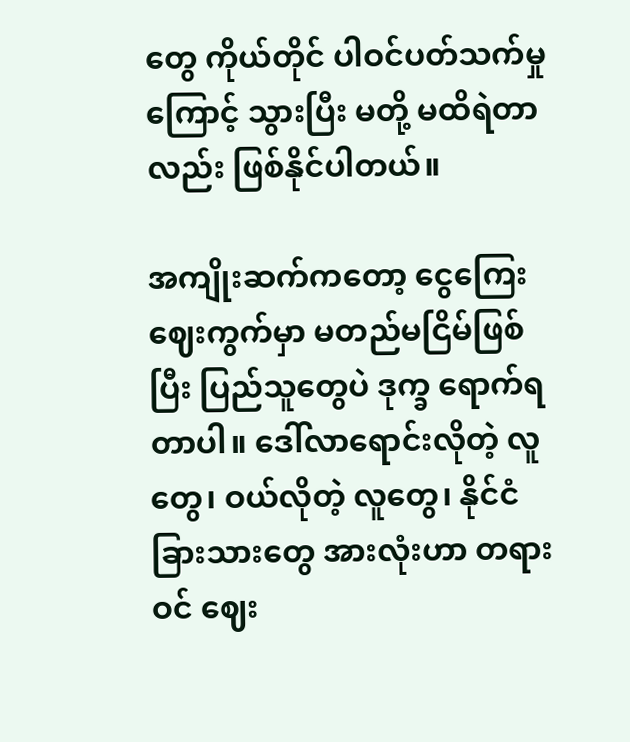တွေ ကိုယ်တိုင် ပါဝင်ပတ်သက်မှုကြောင့် သွားပြီး မတို့ မထိရဲတာလည်း ဖြစ်နိုင်ပါတယ်။

အကျိုးဆက်ကတော့ ငွေကြေးဈေးကွက်မှာ မတည်မငြိမ်ဖြစ်ပြီး ပြည်သူတွေပဲ ဒုက္ခ ရောက်ရတာပါ။ ဒေါ်လာရောင်းလိုတဲ့ လူတွေ၊ ဝယ်လိုတဲ့ လူတွေ၊ နိုင်ငံခြားသားတွေ အားလုံးဟာ တရားဝင် ဈေး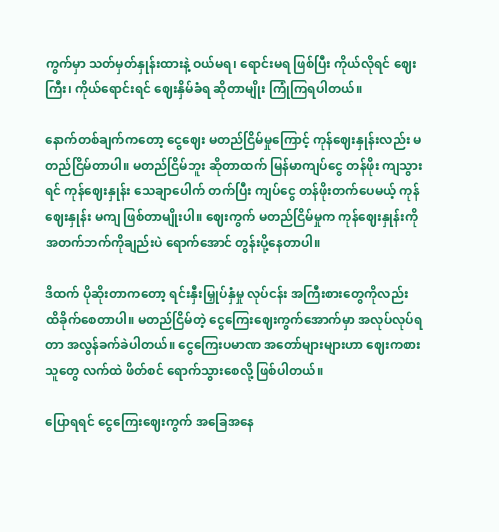ကွက်မှာ သတ်မှတ်နှုန်းထားနဲ့ ဝယ်မရ၊ ရောင်းမရ ဖြစ်ပြီး ကိုယ်လိုရင် ဈေးကြီး၊ ကိုယ်ရောင်းရင် ဈေးနှိမ်ခံရ ဆိုတာမျိုး ကြုံကြရပါတယ်။

နောက်တစ်ချက်ကတော့ ငွေဈေး မတည်ငြိမ်မှုကြောင့် ကုန်ဈေးနှုန်းလည်း မတည်ငြိမ်တာပါ။ မတည်ငြိမ်ဘူး ဆိုတာထက် မြန်မာကျပ်ငွေ တန်ဖိုး ကျသွားရင် ကုန်ဈေးနှုန်း သေချာပေါက် တက်ပြီး ကျပ်ငွေ တန်ဖိုးတက်ပေမယ့် ကုန်ဈေးနှုန်း မကျ ဖြစ်တာမျိုးပါ။ ဈေးကွက် မတည်ငြိမ်မှုက ကုန်ဈေးနှုန်းကို အတက်ဘက်ကိုချည်းပဲ ရောက်အောင် တွန်းပို့နေတာပါ။

ဒိထက် ပိုဆိုးတာကတော့ ရင်းနှီးမြှုပ်နှံမှု လုပ်ငန်း အကြီးစားတွေကိုလည်း ထိခိုက်စေတာပါ။ မတည်ငြိမ်တဲ့ ငွေကြေးဈေးကွက်အောက်မှာ အလုပ်လုပ်ရတာ အလွန်ခက်ခဲပါတယ်။ ငွေကြေးပမာဏ အတော်များများဟာ ဈေးကစားသူတွေ လက်ထဲ ဖိတ်စင် ရောက်သွားစေလို့ ဖြစ်ပါတယ်။

ပြောရရင် ငွေကြေးဈေးကွက် အခြေအနေ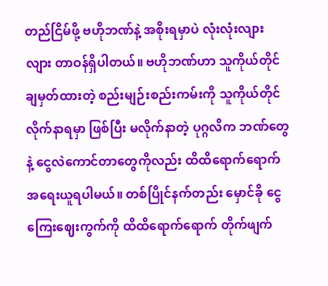တည်ငြိမ်ဖို့ ဗဟိုဘဏ်နဲ့ အစိုးရမှာပဲ လုံးလုံးလျားလျား တာဝန်ရှိပါတယ်။ ဗဟိုဘဏ်ဟာ သူကိုယ်တိုင် ချမှတ်ထားတဲ့ စည်းမျဉ်းစည်းကမ်းကို သူကိုယ်တိုင် လိုက်နာရမှာ ဖြစ်ပြီး မလိုက်နာတဲ့ ပုဂ္ဂလိက ဘဏ်တွေနဲ့ ငွေလဲကောင်တာတွေကိုလည်း ထိထိရောက်ရောက် အရေးယူရပါမယ်။ တစ်ပြိုင်နက်တည်း မှောင်ခို ငွေကြေးဈေးကွက်ကို ထိထိရောက်ရောက် တိုက်ဖျက်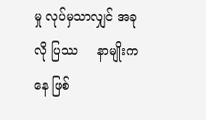မှု လုပ်မှသာလျှင် အခုလို ပြဿ     နာမျိုးကနေ ဖြစ်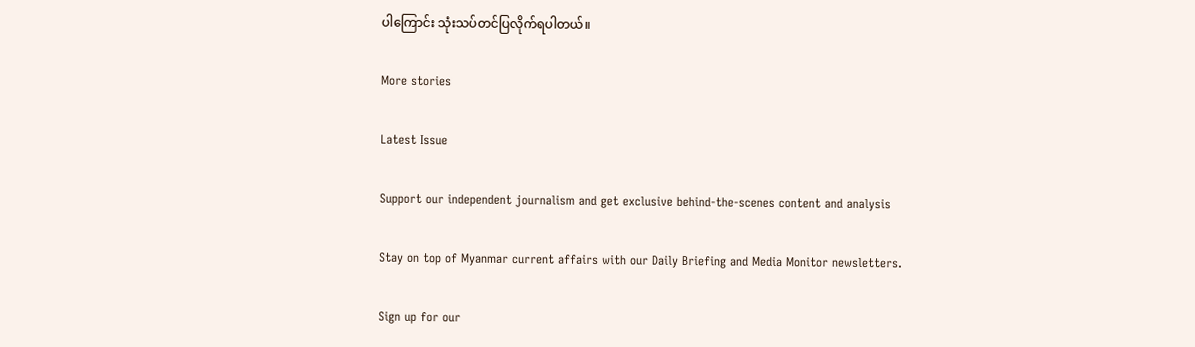ပါကြောင်း သုံးသပ်တင်ပြလိုက်ရပါတယ်။

More stories

Latest Issue

Support our independent journalism and get exclusive behind-the-scenes content and analysis

Stay on top of Myanmar current affairs with our Daily Briefing and Media Monitor newsletters.

Sign up for our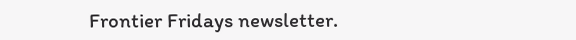Frontier Fridays newsletter.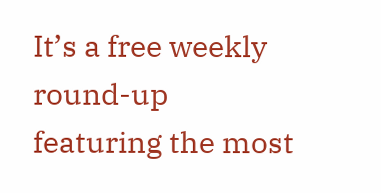It’s a free weekly round-up featuring the most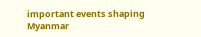important events shaping Myanmar